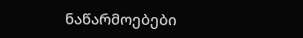ნაწარმოებები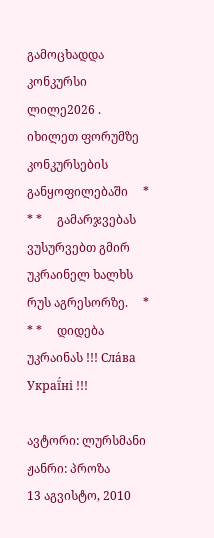გამოცხადდა კონკურსი ლილე2026 . იხილეთ ფორუმზე კონკურსების განყოფილებაში     * * *     გამარჯვებას ვუსურვებთ გმირ უკრაინელ ხალხს რუს აგრესორზე.     * * *     დიდება უკრაინას !!! Сла́ва Украї́ні !!!

ავტორი: ლურსმანი
ჟანრი: პროზა
13 აგვისტო, 2010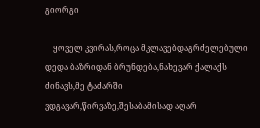გიორგი

    ყოველ კვირას,როცა მკლავებდაგრძელებული დედა ბაზრიდან ბრუნდება,ნახევარ ქალაქს ძინავს,მე ტაძარში ვდგავარ,წირვაზე,შესაბამისად აღარ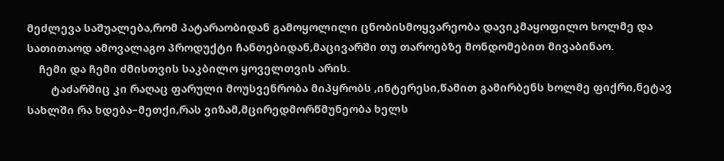მეძლევა საშუალება,რომ პატარაობიდან გამოყოლილი ცნობისმოყვარეობა დავიკმაყოფილო ხოლმე და სათითაოდ ამოვალაგო პროდუქტი ჩანთებიდან,მაცივარში თუ თაროებზე მონდომებით მივაბინაო.
    ჩემი და ჩემი ძმისთვის საკბილო ყოველთვის არის.
        ტაძარშიც კი რაღაც ფარული მოუსვენრობა მიპყრობს ,ინტერესი,წამით გამირბენს ხოლმე ფიქრი,ნეტავ სახლში რა ხდება–მეთქი,რას ვიზამ,მცირედმორწმუნეობა ხელს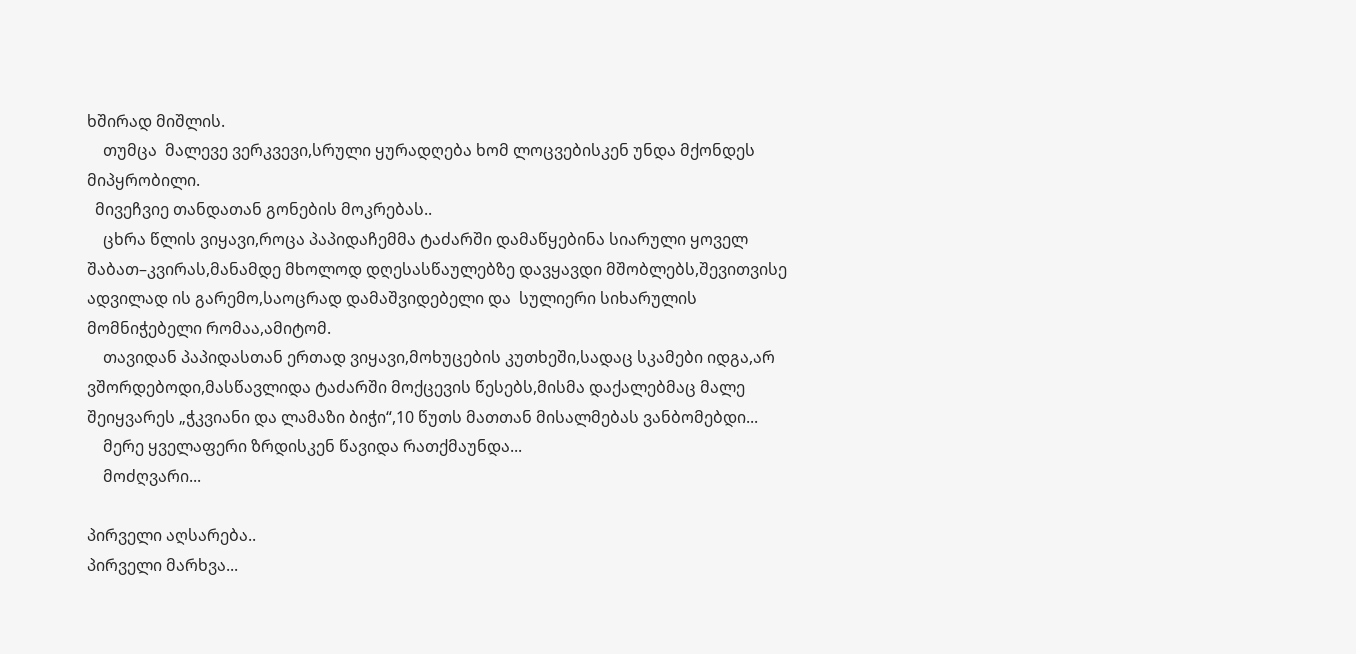ხშირად მიშლის.
    თუმცა  მალევე ვერკვევი,სრული ყურადღება ხომ ლოცვებისკენ უნდა მქონდეს მიპყრობილი.
  მივეჩვიე თანდათან გონების მოკრებას..
    ცხრა წლის ვიყავი,როცა პაპიდაჩემმა ტაძარში დამაწყებინა სიარული ყოველ შაბათ–კვირას,მანამდე მხოლოდ დღესასწაულებზე დავყავდი მშობლებს,შევითვისე ადვილად ის გარემო,საოცრად დამაშვიდებელი და  სულიერი სიხარულის მომნიჭებელი რომაა,ამიტომ.
    თავიდან პაპიდასთან ერთად ვიყავი,მოხუცების კუთხეში,სადაც სკამები იდგა,არ ვშორდებოდი,მასწავლიდა ტაძარში მოქცევის წესებს,მისმა დაქალებმაც მალე შეიყვარეს „ჭკვიანი და ლამაზი ბიჭი“,10 წუთს მათთან მისალმებას ვანბომებდი...
    მერე ყველაფერი ზრდისკენ წავიდა რათქმაუნდა...
    მოძღვარი...

პირველი აღსარება..
პირველი მარხვა...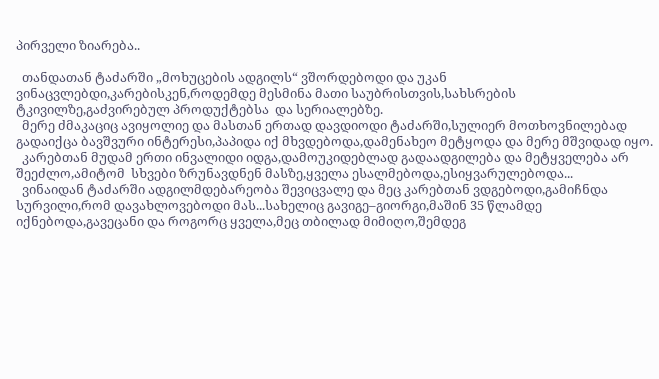პირველი ზიარება..

  თანდათან ტაძარში „მოხუცების ადგილს“ ვშორდებოდი და უკან ვინაცვლებდი,კარებისკენ,როდემდე მესმინა მათი საუბრისთვის,სახსრების ტკივილზე,გაძვირებულ პროდუქტებსა  და სერიალებზე.
  მერე ძმაკაციც ავიყოლიე და მასთან ერთად დავდიოდი ტაძარში,სულიერ მოთხოვნილებად გადაიქცა ბავშვური ინტერესი,პაპიდა იქ მხვდებოდა,დამენახეო მეტყოდა და მერე მშვიდად იყო.
  კარებთან მუდამ ერთი ინვალიდი იდგა,დამოუკიდებლად გადაადგილება და მეტყველება არ შეეძლო,ამიტომ  სხვები ზრუნავდნენ მასზე,ყველა ესალმებოდა,ესიყვარულებოდა...
  ვინაიდან ტაძარში ადგილმდებარეობა შევიცვალე და მეც კარებთან ვდგებოდი,გამიჩნდა სურვილი,რომ დავახლოვებოდი მას...სახელიც გავიგე–გიორგი,მაშინ 35 წლამდე იქნებოდა,გავეცანი და როგორც ყველა,მეც თბილად მიმიღო,შემდეგ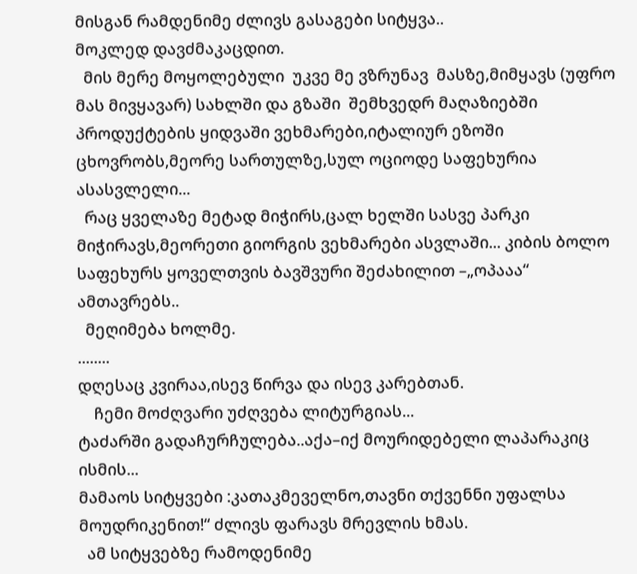მისგან რამდენიმე ძლივს გასაგები სიტყვა..
მოკლედ დავძმაკაცდით.
  მის მერე მოყოლებული  უკვე მე ვზრუნავ  მასზე,მიმყავს (უფრო მას მივყავარ) სახლში და გზაში  შემხვედრ მაღაზიებში  პროდუქტების ყიდვაში ვეხმარები,იტალიურ ეზოში ცხოვრობს,მეორე სართულზე,სულ ოციოდე საფეხურია  ასასვლელი...
  რაც ყველაზე მეტად მიჭირს,ცალ ხელში სასვე პარკი მიჭირავს,მეორეთი გიორგის ვეხმარები ასვლაში... კიბის ბოლო საფეხურს ყოველთვის ბავშვური შეძახილით –„ოპააა“ ამთავრებს..
  მეღიმება ხოლმე.
........
დღესაც კვირაა,ისევ წირვა და ისევ კარებთან.
    ჩემი მოძღვარი უძღვება ლიტურგიას...
ტაძარში გადაჩურჩულება..აქა–იქ მოურიდებელი ლაპარაკიც ისმის...
მამაოს სიტყვები :კათაკმეველნო,თავნი თქვენნი უფალსა მოუდრიკენით!“ ძლივს ფარავს მრევლის ხმას.
  ამ სიტყვებზე რამოდენიმე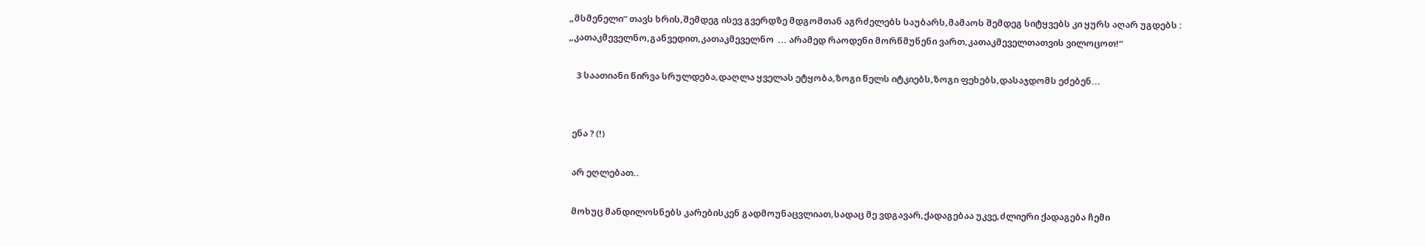„მსმენელი“ თავს ხრის,შემდეგ ისევ გვერდზე მდგომთან აგრძელებს საუბარს,მამაოს შემდეგ სიტყვებს კი ყურს აღარ უგდებს :
„კათაკმეველნო,განვედით,კათაკმეველნო  ... არამედ რაოდენი მორწმუნენი ვართ,კათაკმეველთათვის ვილოცოთ!“

    3 საათიანი წირვა სრულდება,დაღლა ყველას ეტყობა,ზოგი წელს იტკიებს,ზოგი ფეხებს,დასაჯდომს ეძებენ...


  ენა ? (!)

  არ ეღლებათ..

  მოხუც მანდილოსნებს კარებისკენ გადმოუნაცვლიათ,სადაც მე ვდგავარ,ქადაგებაა უკვე,ძლიერი ქადაგება ჩემი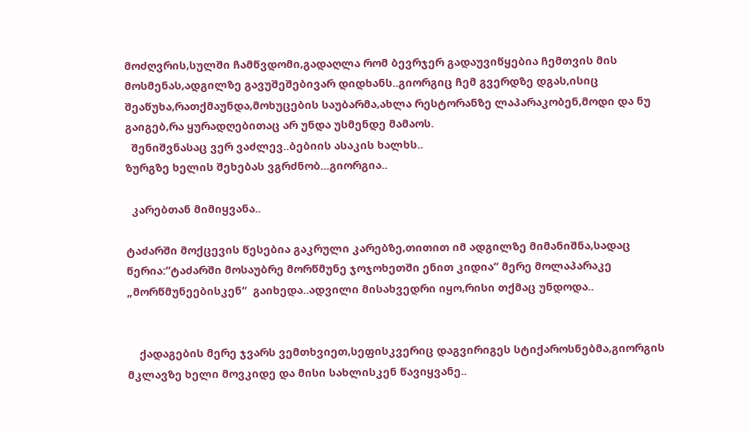მოძღვრის,სულში ჩამწვდომი,გადაღლა რომ ბევრჯერ გადაუვიწყებია ჩემთვის მის მოსმენას,ადგილზე გავუშეშებივარ დიდხანს..გიორგიც ჩემ გვერდზე დგას,ისიც შეაწუხა,რათქმაუნდა,მოხუცების საუბარმა,ახლა რესტორანზე ლაპარაკობენ,მოდი და ნუ გაიგებ,რა ყურადღებითაც არ უნდა უსმენდე მამაოს.
  შენიშვნასაც ვერ ვაძლევ..ბებიის ასაკის ხალხს..
ზურგზე ხელის შეხებას ვგრძნობ...გიორგია..

  კარებთან მიმიყვანა..

ტაძარში მოქცევის წესებია გაკრული კარებზე,თითით იმ ადგილზე მიმანიშნა,სადაც წერია:“ტაძარში მოსაუბრე მორწმუნე ჯოჯოხეთში ენით კიდია“ მერე მოლაპარაკე „მორწმუნეებისკენ“  გაიხედა..ადვილი მისახვედრი იყო,რისი თქმაც უნდოდა..


    ქადაგების მერე ჯვარს ვემთხვიეთ,სეფისკვერიც დაგვირიგეს სტიქაროსნებმა,გიორგის მკლავზე ხელი მოვკიდე და მისი სახლისკენ წავიყვანე..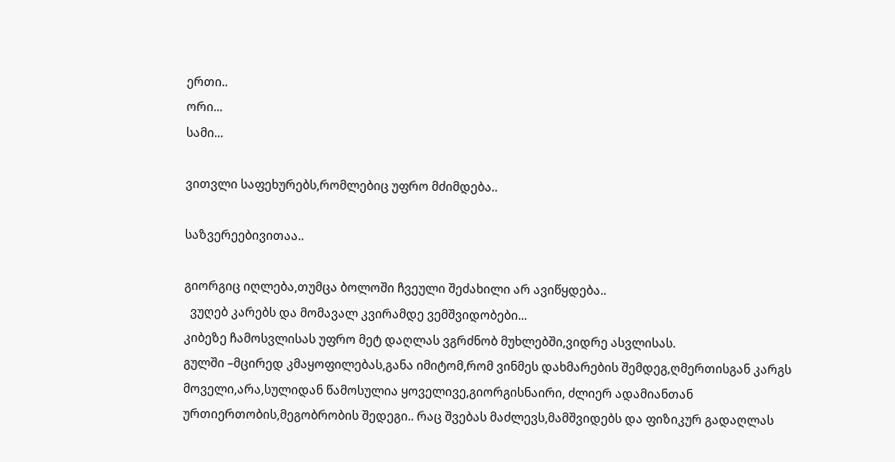ერთი..
ორი...
სამი...

ვითვლი საფეხურებს,რომლებიც უფრო მძიმდება..

საზვერეებივითაა..

გიორგიც იღლება,თუმცა ბოლოში ჩვეული შეძახილი არ ავიწყდება..
  ვუღებ კარებს და მომავალ კვირამდე ვემშვიდობები...
კიბეზე ჩამოსვლისას უფრო მეტ დაღლას ვგრძნობ მუხლებში,ვიდრე ასვლისას.
გულში –მცირედ კმაყოფილებას,განა იმიტომ,რომ ვინმეს დახმარების შემდეგ,ღმერთისგან კარგს მოველი,არა,სულიდან წამოსულია ყოველივე,გიორგისნაირი, ძლიერ ადამიანთან ურთიერთობის,მეგობრობის შედეგი.. რაც შვებას მაძლევს,მამშვიდებს და ფიზიკურ გადაღლას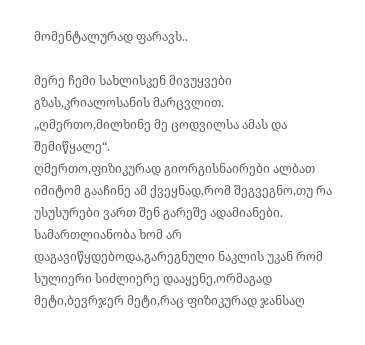მომენტალურად ფარავს..

მერე ჩემი სახლისკენ მივუყვები გზას,კრიალოსანის მარცვლით.
„ღმერთო,მილხინე მე ცოდვილსა ამას და შემიწყალე“.
ღმერთო,ფიზიკურად გიორგისნაირები ალბათ იმიტომ გააჩინე ამ ქვეყნად,რომ შეგვეგნო,თუ რა უსუსურები ვართ შენ გარეშე ადამიანები.
სამართლიანობა ხომ არ დაგავიწყდებოდა,გარეგნული ნაკლის უკან რომ სულიერი სიძლიერე დააყენე,ორმაგად მეტი,ბევრჯერ მეტი,რაც ფიზიკურად ჯანსაღ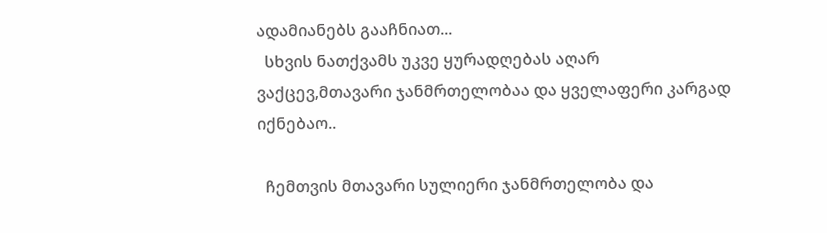ადამიანებს გააჩნიათ...
  სხვის ნათქვამს უკვე ყურადღებას აღარ ვაქცევ,მთავარი ჯანმრთელობაა და ყველაფერი კარგად იქნებაო..

  ჩემთვის მთავარი სულიერი ჯანმრთელობა და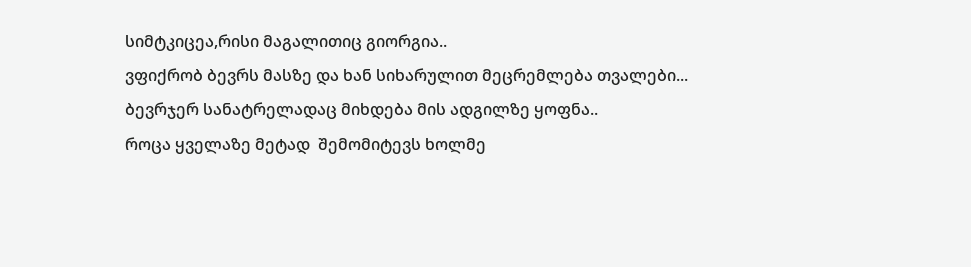სიმტკიცეა,რისი მაგალითიც გიორგია..
ვფიქრობ ბევრს მასზე და ხან სიხარულით მეცრემლება თვალები...
ბევრჯერ სანატრელადაც მიხდება მის ადგილზე ყოფნა..
როცა ყველაზე მეტად  შემომიტევს ხოლმე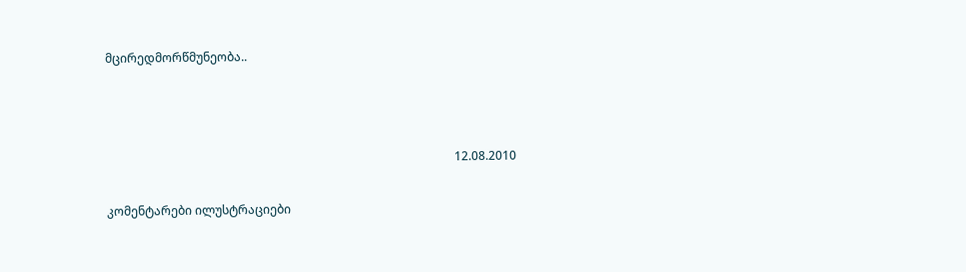მცირედმორწმუნეობა..



                                                                                                                    12.08.2010

კომენტარები ილუსტრაციები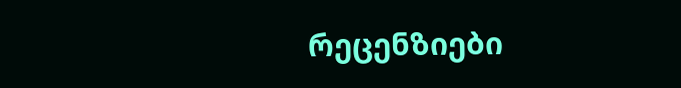რეცენზიები